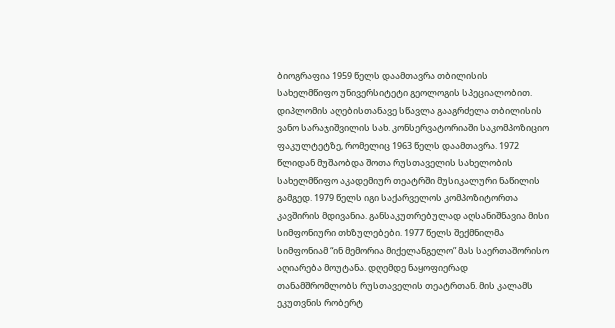ბიოგრაფია 1959 წელს დაამთავრა თბილისის სახელმწიფო უნივერსიტეტი გეოლოგის სპეციალობით. დიპლომის აღებისთანავე სწავლა გააგრძელა თბილისის ვანო სარაჯიშვილის სახ. კონსერვატორიაში საკომპოზიციო ფაკულტეტზე, რომელიც 1963 წელს დაამთავრა. 1972 წლიდან მუშაობდა შოთა რუსთაველის სახელობის სახელმწიფო აკადემიურ თეატრში მუსიკალური ნაწილის გამგედ. 1979 წელს იგი საქარველოს კომპოზიტორთა კავშირის მდივანია. განსაკუთრებულად აღსანიშნავია მისი სიმფონიური თხზულებები. 1977 წელს შექმნილმა სიმფონიამ “ინ მემორია მიქელანგელო” მას საერთაშორისო აღიარება მოუტანა. დღემდე ნაყოფიერად თანამშრომლობს რუსთაველის თეატრთან. მის კალამს ეკუთვნის რობერტ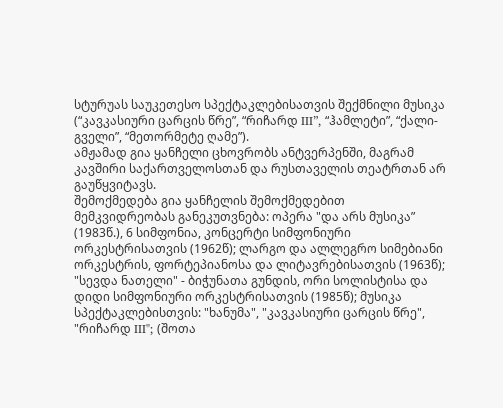სტურუას საუკეთესო სპექტაკლებისათვის შექმნილი მუსიკა (“კავკასიური ცარცის წრე”, “რიჩარდ III”, “ჰამლეტი”, “ქალი-გველი”, “მეთორმეტე ღამე”).
ამჟამად გია ყანჩელი ცხოვრობს ანტვერპენში, მაგრამ კავშირი საქართველოსთან და რუსთაველის თეატრთან არ გაუწყვიტავს.
შემოქმედება გია ყანჩელის შემოქმედებით მემკვიდრეობას განეკუთვნება: ოპერა "და არს მუსიკა” (1983წ.), 6 სიმფონია, კონცერტი სიმფონიური ორკესტრისათვის (1962წ); ლარგო და ალლეგრო სიმებიანი ორკესტრის, ფორტეპიანოსა და ლიტავრებისათვის (1963წ); "სევდა ნათელი" - ბიჭუნათა გუნდის, ორი სოლისტისა და დიდი სიმფონიური ორკესტრისათვის (1985წ); მუსიკა სპექტაკლებისთვის: "ხანუმა", "კავკასიური ცარცის წრე", "რიჩარდ III"; (შოთა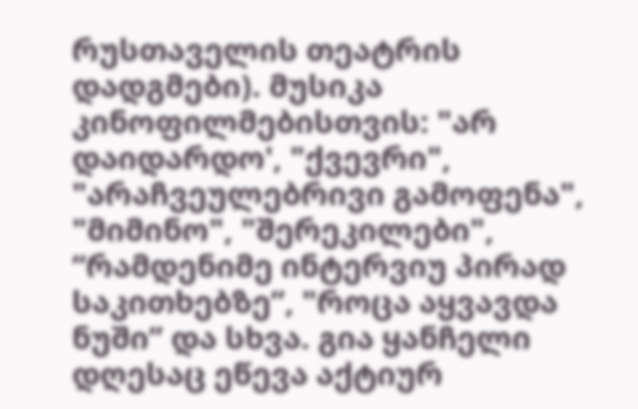რუსთაველის თეატრის დადგმები). მუსიკა კინოფილმებისთვის: "არ დაიდარდო', "ქვევრი", "არაჩვეულებრივი გამოფენა", "მიმინო", "შერეკილები", “რამდენიმე ინტერვიუ პირად საკითხებზე”, "როცა აყვავდა ნუში” და სხვა. გია ყანჩელი დღესაც ეწევა აქტიურ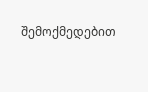შემოქმედებით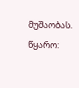მუშაობას.
წყარო: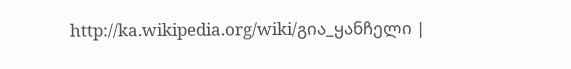http://ka.wikipedia.org/wiki/გია_ყანჩელი |